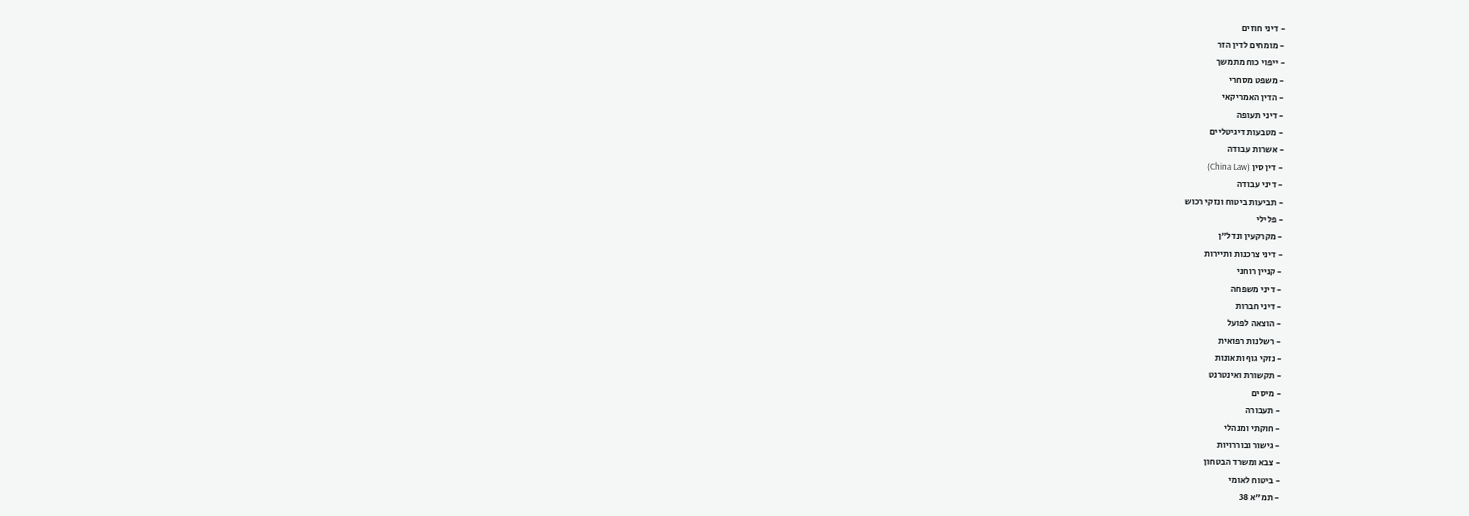- דיני חוזים
- מומחים לדין הזר
- ייפוי כוח מתמשך
- משפט מסחרי
- הדין האמריקאי
- דיני תעופה
- מטבעות דיגיטליים
- אשרות עבודה
- דין סין (China Law)
- דיני עבודה
- תביעות ביטוח ונזקי רכוש
- פלילי
- מקרקעין ונדל"ן
- דיני צרכנות ותיירות
- קניין רוחני
- דיני משפחה
- דיני חברות
- הוצאה לפועל
- רשלנות רפואית
- נזקי גוף ותאונות
- תקשורת ואינטרנט
- מיסים
- תעבורה
- חוקתי ומנהלי
- גישור ובוררויות
- צבא ומשרד הבטחון
- ביטוח לאומי
- תמ"א 38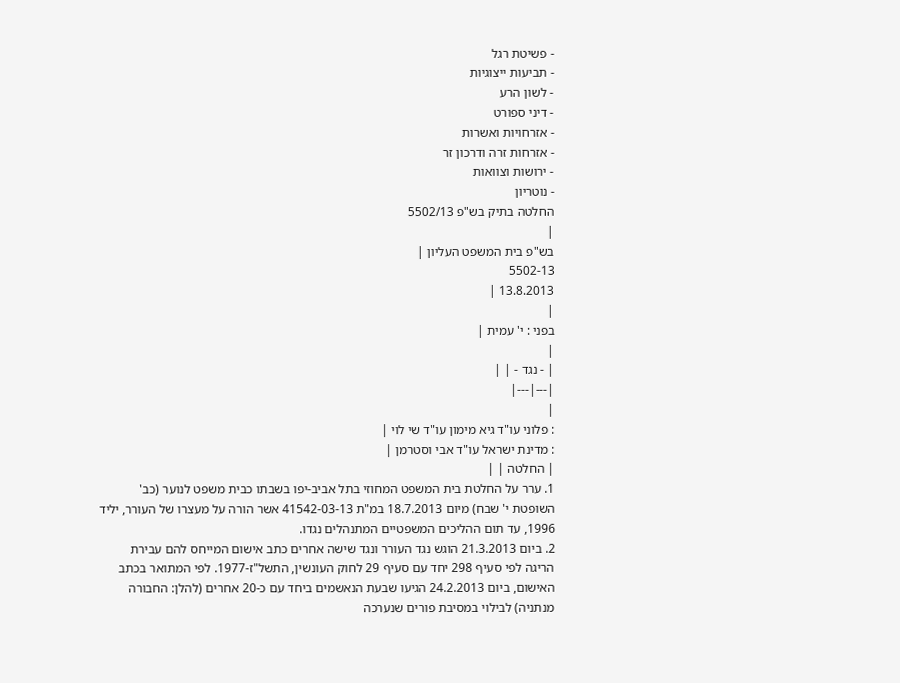- פשיטת רגל
- תביעות ייצוגיות
- לשון הרע
- דיני ספורט
- אזרחויות ואשרות
- אזרחות זרה ודרכון זר
- ירושות וצוואות
- נוטריון
החלטה בתיק בש"פ 5502/13
|
בש"פ בית המשפט העליון |
5502-13
13.8.2013 |
|
בפני : י' עמית |
|
| - נגד - | |
|---|---|
|
: פלוני עו"ד גיא מימון עו"ד שי לוי |
: מדינת ישראל עו"ד אבי וסטרמן |
| החלטה | |
1. ערר על החלטת בית המשפט המחוזי בתל אביב-יפו בשבתו כבית משפט לנוער (כב' השופטת י' שבח) מיום 18.7.2013 במ"ת 41542-03-13 אשר הורה על מעצרו של העורר, יליד 1996, עד תום ההליכים המשפטיים המתנהלים נגדו.
2. ביום 21.3.2013 הוגש נגד העורר ונגד שישה אחרים כתב אישום המייחס להם עבירת הריגה לפי סעיף 298 יחד עם סעיף 29 לחוק העונשין, התשל"ז-1977. לפי המתואר בכתב האישום, ביום 24.2.2013 הגיעו שבעת הנאשמים ביחד עם כ-20 אחרים (להלן: החבורה מנתניה) לבילוי במסיבת פורים שנערכה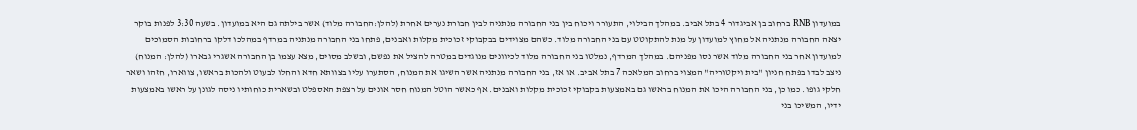במועדון RNB ברחוב בן אביגדור 4 בתל אביב. במהלך הבילוי, התעורר ויכוח בין בני החבורה מנתניה לבין חבורת נערים אחרת (להלן:החבורה מלוד) אשר בילתה גם היא במועדון. בשעה 3:30 לפנות בוקר יצאה החבורה מנתניה אל מחוץ למועדון על מנת להתקוטט עם בני החבורה מלוד. כשהם מצוידים בבקבוקי זכוכית מקלות ואבנים, פתחו בני החבורה מנתניה במרדף במהלכו דלקו ברחובות הסמוכים למועדון אחר בני החבורה מלוד אשר נסו מפניהם. במהלך המרדף, נמלטו בני החבורה מלוד לכיוונים מנוגדים במטרה להציל את נפשם, ובשלב מסוים, מצא עצמו בן החבורה אשגרי גבארו (להלן: המנוח) ניצב לבדו בפתח חניון "בית ויקטוריה" המצוי ברחוב המלאכה 7 בתל אביב. או אז, בני החבורה מנתניה אשר השיגו את המנוח, הסתערו עליו בצוותא חדא והחלו לבעוט ולהכות בראשו, צווארו, חזהו ושאר חלקי גופו. כמו כן, בני החבורה היכו את המנוח בראשו גם באמצעות בקבוקי זכוכית מקלות ואבנים. אף כאשר הוטל המנוח חסר אונים על רצפת האספלט ובשארית כוחותיו ניסה לגונן על ראשו באמצעות ידיו, המשיכו בני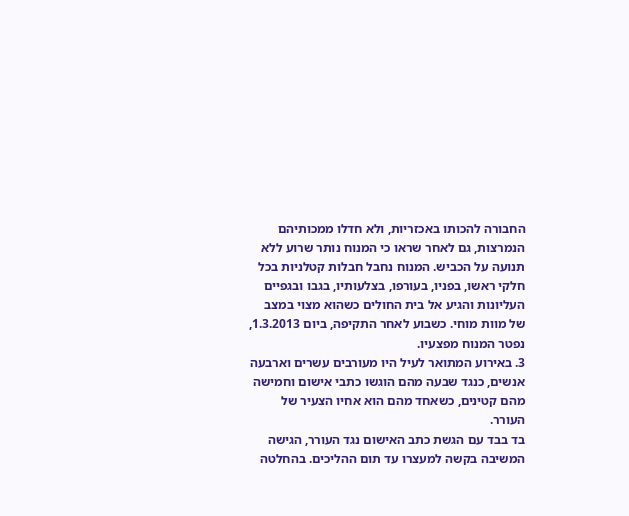החבורה להכותו באכזריות, ולא חדלו ממכותיהם הנמרצות, גם לאחר שראו כי המנוח נותר שרוע ללא תנועה על הכביש. המנוח נחבל חבלות קטלניות בכל חלקי ראשו, בפניו, בעורפו, בצלעותיו, בגבו ובגפיים העליונות והגיע אל בית החולים כשהוא מצוי במצב של מוות מוחי. כשבוע לאחר התקיפה, ביום 1.3.2013, נפטר המנוח מפצעיו.
3. באירוע המתואר לעיל היו מעורבים עשרים וארבעה אנשים, כנגד שבעה מהם הוגשו כתבי אישום וחמישה מהם קטינים, כשאחד מהם הוא אחיו הצעיר של העורר.
בד בבד עם הגשת כתב האישום נגד העורר, הגישה המשיבה בקשה למעצרו עד תום ההליכים. בהחלטה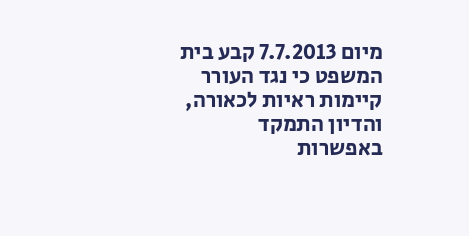מיום 7.7.2013 קבע בית המשפט כי נגד העורר קיימות ראיות לכאורה, והדיון התמקד באפשרות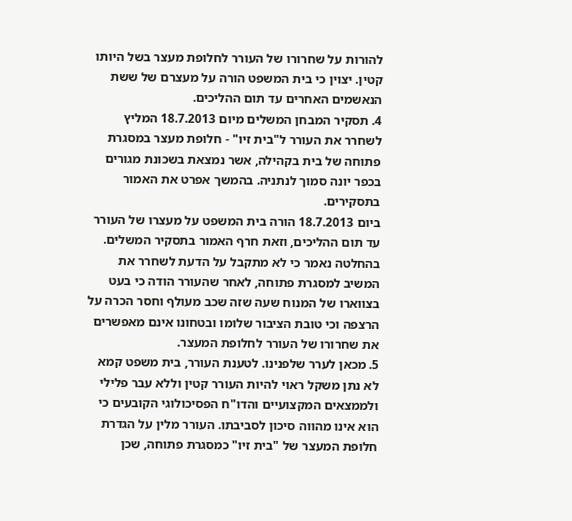להורות על שחרורו של העורר לחלופת מעצר בשל היותו קטין. יצוין כי בית המשפט הורה על מעצרם של ששת הנאשמים האחרים עד תום ההליכים.
4. תסקיר המבחן המשלים מיום 18.7.2013 המליץ לשחרר את העורר ל"בית זיו" - חלופת מעצר במסגרת פתוחה של בית בקהילה, אשר נמצאת בשכונת מגורים בכפר יונה סמוך לנתניה. בהמשך אפרט את האמור בתסקירים.
ביום 18.7.2013 הורה בית המשפט על מעצרו של העורר עד תום ההליכים, וזאת חרף האמור בתסקיר המשלים. בהחלטה נאמר כי לא מתקבל על הדעת לשחרר את המשיב למסגרת פתוחה, לאחר שהעורר הודה כי בעט בצווארו של המנוח שעה שזה שכב מעולף וחסר הכרה על הרצפה וכי טובת הציבור שלומו ובטחונו אינם מאפשרים את שחרורו של העורר לחלופת המעצר.
5. מכאן לערר שלפנינו. לטענת העורר, בית משפט קמא לא נתן משקל ראוי להיות העורר קטין וללא עבר פלילי ולממצאים המקצועיים והדו"ח הפסיכולוגי הקובעים כי הוא אינו מהווה סיכון לסביבתו. העורר מלין על הגדרת חלופת המעצר של "בית זיו" כמסגרת פתוחה, שכן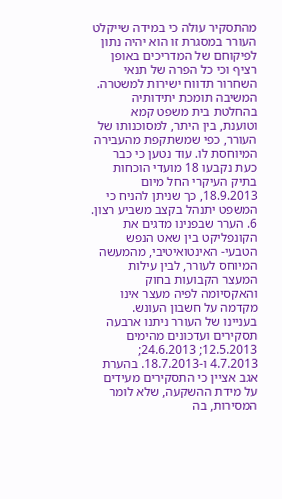מהתסקיר עולה כי במידה שייקלט העורר במסגרת זו הוא יהיה נתון לפיקוחם של המדריכים באופן רציף וכי כל הפרה של תנאי השחרור תדווח ישירות למשטרה.
המשיבה תומכת יתידותיה בהחלטת בית משפט קמא וטוענת, בין היתר, למסוכנותו של העורר, כפי שמשתקפת מהעבירה המיוחסת לו. עוד נטען כי כבר כעת נקבעו 18 מועדי הוכחות בתיק העיקרי החל מיום 18.9.2013, כך שניתן להניח כי המשפט יתנהל בקצב משביע רצון.
6. הערר שבפנינו מדגים את הקונפליקט בין שאט הנפש הטבעי- האינטואיטיבי, מהמעשה המיוחס לעורר, לבין עילות המעצר הקבועות בחוק והאקסיומה לפיה מעצר אינו מקדמה על חשבון העונש.
בעניינו של העורר ניתנו ארבעה תסקירים ועדכונים מהימים 12.5.2013; 24.6.2013; 4.7.2013 ו-18.7.2013. בהערת אגב אציין כי התסקירים מעידים על מידת ההשקעה, שלא לומר המסירות, בה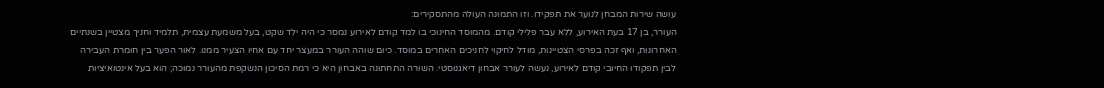עושה שירות המבחן לנוער את תפקידו. וזו התמונה העולה מהתסקירים:
העורר, בן 17 בעת האירוע, ללא עבר פלילי קודם. מהמוסד החינוכי בו למד קודם לאירוע נמסר כי היה ילד שקט, בעל משמעת עצמית, תלמיד וחניך מצטיין בשנתיים האחרונות, ואף זכה בפרסי הצטיינות, מודל לחיקוי לחניכים האחרים במוסד. כיום שוהה העורר במעצר יחד עם אחיו הצעיר ממנו. לאור הפער בין חומרת העבירה לבין תפקודו החיובי קודם לאירוע, נעשה לעורר אבחון דיאגנוסטי. השורה התחתונה באבחון היא כי רמת הסיכון הנשקפת מהעורר נמוכה; הוא בעל אינטואיציות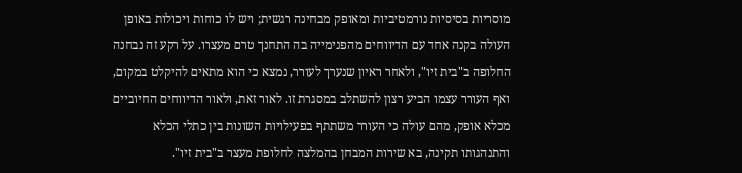מוסריות בסיסיות נורמטיביות ומאופק מבחינה רגשית; ויש לו כוחות ויכולות באופן העולה בקנה אחד עם הדיווחים מהפנימייה בה התחנך טרם מעצרו. על רקע זה נבחנה החלופה ב"בית זיו", ולאחר ראיון שנערך לעורר, נמצא כי הוא מתאים להיקלט במקום, ואף העורר עצמו הביע רצון להשתלב במסגרת זו. לאור זאת, ולאור הדיווחים החיוביים מכלא אופק, מהם עולה כי העורר משתתף בפעילויות השונות בין כתלי הכלא והתנהגותו תקינה, בא שירות המבחן בהמלצה לחלופת מעצר ב"בית זיו".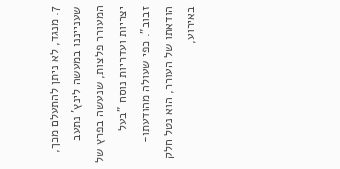7. מנגד, לא ניתן להתעלם מכך, שענייננו במעשה לינץ' נתעב המעורר פלצות, שנעשה בפרץ של יצריות ועדריות נוסח "בעל זבוב". כפי שעולה מהודעתו-הודאתו של העורר, הוא נטל חלק באירוע,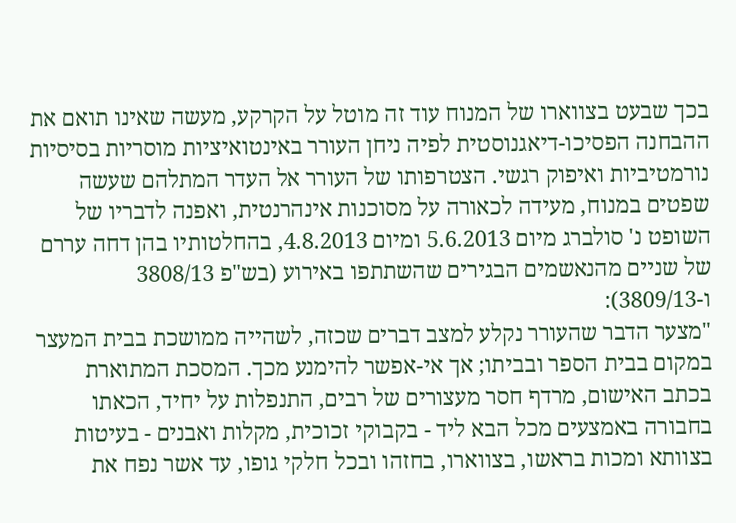בכך שבעט בצווארו של המנוח עוד זה מוטל על הקרקע, מעשה שאינו תואם את ההבחנה הפסיכו-דיאגנוסטית לפיה ניחן העורר באינטואיציות מוסריות בסיסיות נורמטיביות ואיפוק רגשי. הצטרפותו של העורר אל העדר המתלהם שעשה שפטים במנוח, מעידה לכאורה על מסוכנות אינהרנטית, ואפנה לדבריו של השופט נ' סולברג מיום 5.6.2013 ומיום 4.8.2013, בהחלטותיו בהן דחה עררם של שניים מהנאשמים הבגירים שהשתתפו באירוע (בש"פ 3808/13 ו-3809/13):
"מצער הדבר שהעורר נקלע למצב דברים שכזה, לשהייה ממושכת בבית המעצר במקום בבית הספר ובביתו; אך אי-אפשר להימנע מכך. המסכת המתוארת בכתב האישום, מרדף חסר מעצורים של רבים, התנפלות על יחיד, הכאתו בחבורה באמצעים מכל הבא ליד - בקבוקי זכוכית, מקלות ואבנים - בעיטות בצוותא ומכות בראשו, בצווארו, בחזהו ובכל חלקי גופו, עד אשר נפח את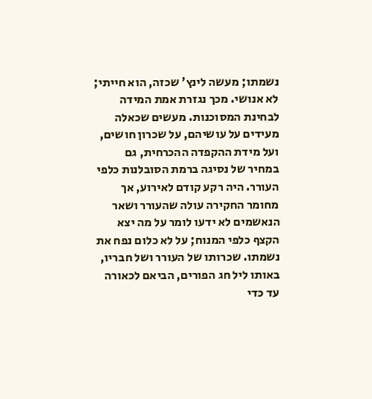נשמתו; מעשה לינץ' שכזה, הוא חייתי; לא אנושי. מכך נגזרת אמת המידה לבחינת המסוכנות. מעשים שכאלה מעידים על עושיהם, על שכרון חושים, ועל מידת ההקפדה ההכרחית, גם במחיר של נסיגה ברמת הסובלנות כלפי העורר. היה רקע קודם לאירוע, אך מחומר החקירה עולה שהעורר ושאר הנאשמים לא ידעו לומר על מה יצא הקצף כלפי המנוח; על לא כלום נפח את נשמתו. שכרותו של העורר ושל חבריו, באותו ליל חג הפורים, הביאם לכאורה עד כדי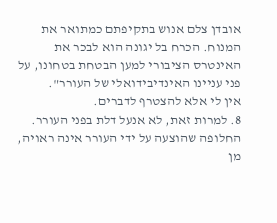אובדן צלם אנוש בתקיפתם כמתואר את המנוח. הכרח בל יגונה הוא לבכר את האינטרס הציבורי למען הבטחת בטחונו, על פני עניינו האינדיבידואלי של העורר".
אין לי אלא להצטרף לדברים.
8. למרות זאת, לא אנעל דלת בפני העורר. החלופה שהוצעה על ידי העורר אינה ראויה, מן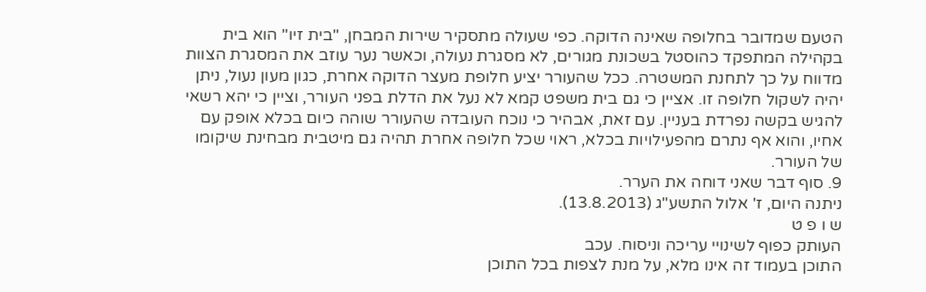הטעם שמדובר בחלופה שאינה הדוקה. כפי שעולה מתסקיר שירות המבחן, "בית זיו" הוא בית בקהילה המתפקד כהוסטל בשכונת מגורים, לא מסגרת נעולה, וכאשר נער עוזב את המסגרת הצוות מדווח על כך לתחנת המשטרה. ככל שהעורר יציע חלופת מעצר הדוקה אחרת, כגון מעון נעול, ניתן יהיה לשקול חלופה זו. אציין כי גם בית משפט קמא לא נעל את הדלת בפני העורר, וציין כי יהא רשאי להגיש בקשה נפרדת בעניין. עם זאת, אבהיר כי נוכח העובדה שהעורר שוהה כיום בכלא אופק עם אחיו, והוא אף נתרם מהפעילויות בכלא, ראוי שכל חלופה אחרת תהיה גם מיטבית מבחינת שיקומו של העורר.
9. סוף דבר שאני דוחה את הערר.
ניתנה היום, ז' אלול התשע"ג (13.8.2013).
ש ו פ ט
העותק כפוף לשינויי עריכה וניסוח. עכב
התוכן בעמוד זה אינו מלא, על מנת לצפות בכל התוכן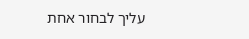עליך לבחור אחת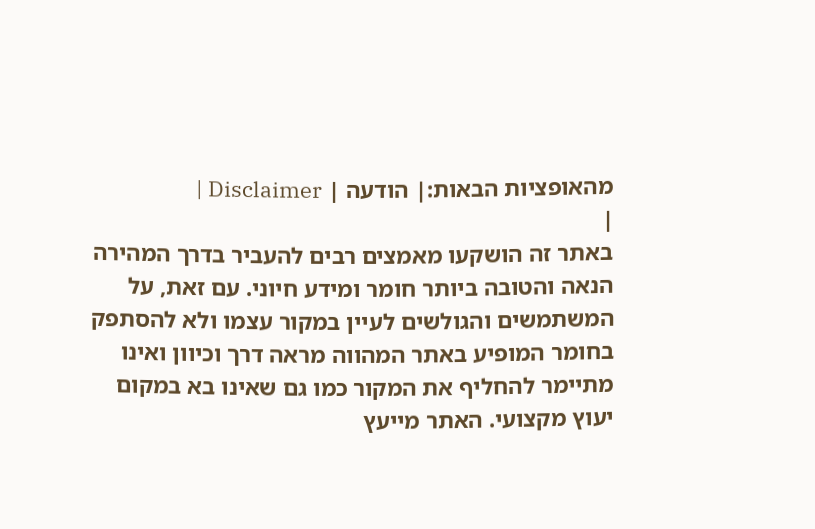מהאופציות הבאות:| הודעה | Disclaimer |
|
באתר זה הושקעו מאמצים רבים להעביר בדרך המהירה הנאה והטובה ביותר חומר ומידע חיוני. עם זאת, על המשתמשים והגולשים לעיין במקור עצמו ולא להסתפק בחומר המופיע באתר המהווה מראה דרך וכיוון ואינו מתיימר להחליף את המקור כמו גם שאינו בא במקום יעוץ מקצועי. האתר מייעץ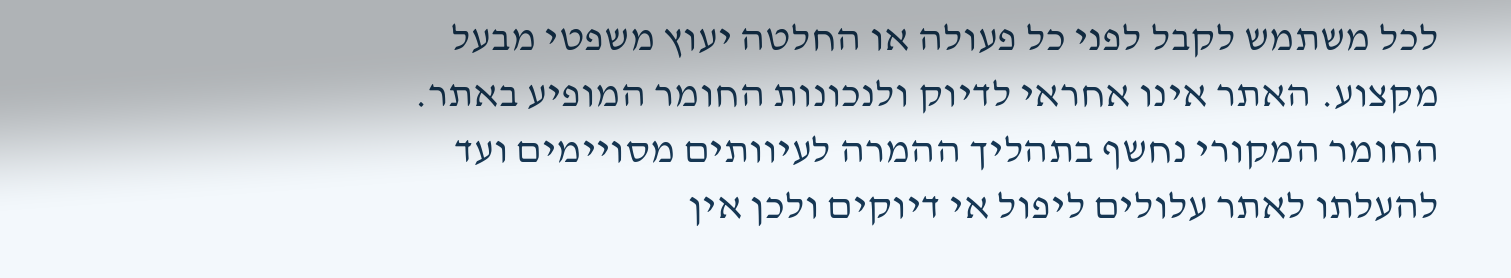לכל משתמש לקבל לפני כל פעולה או החלטה יעוץ משפטי מבעל מקצוע. האתר אינו אחראי לדיוק ולנכונות החומר המופיע באתר. החומר המקורי נחשף בתהליך ההמרה לעיוותים מסויימים ועד להעלתו לאתר עלולים ליפול אי דיוקים ולכן אין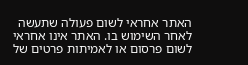האתר אחראי לשום פעולה שתעשה לאחר השימוש בו. האתר אינו אחראי לשום פרסום או לאמיתות פרטים של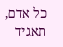כל אדם, תאגיד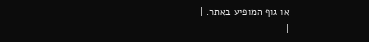או גוף המופיע באתר. |
|